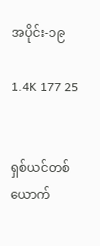အပိုင်း-၁၉

1.4K 177 25


ရှစ်ယင်တစ်ယောက်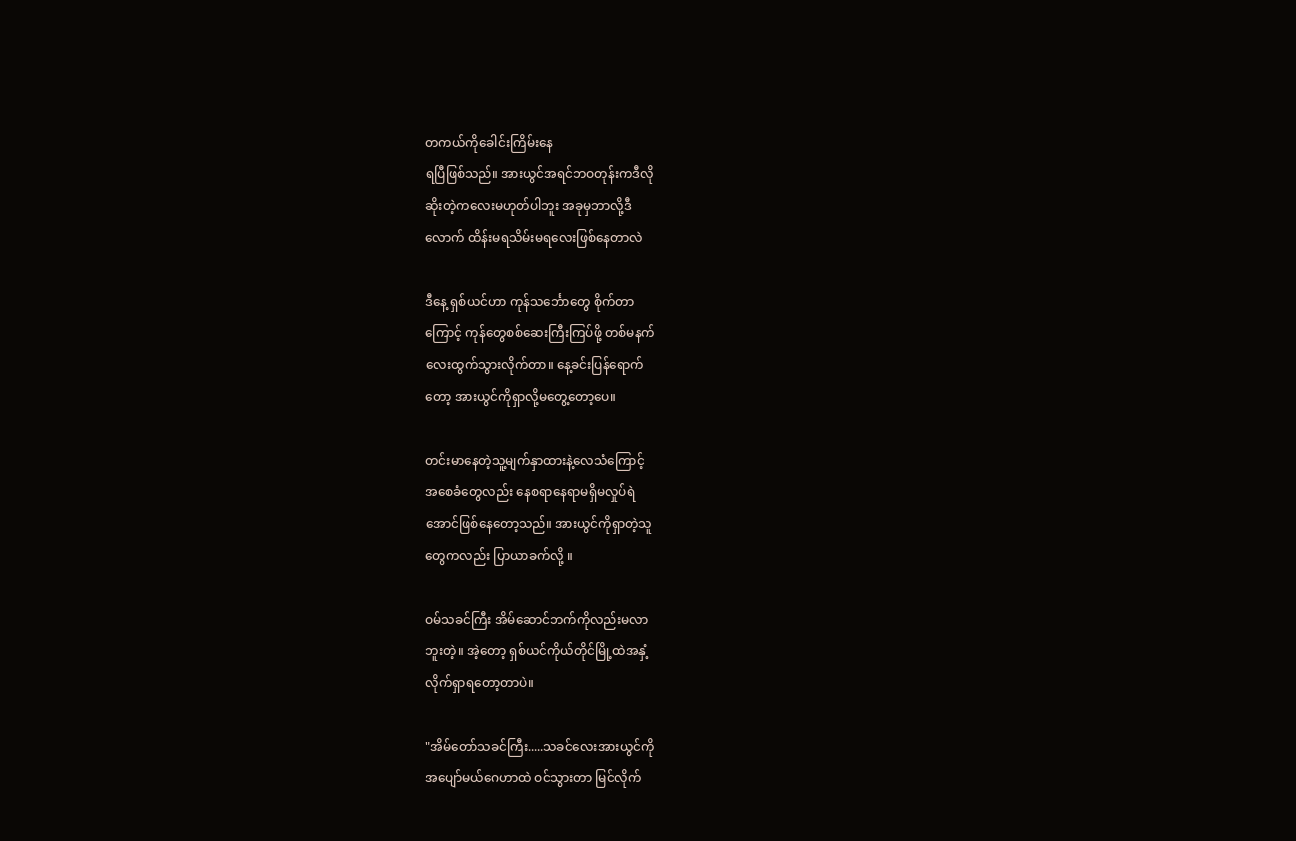တကယ်ကိုခေါင်းကြိမ်းနေ
ရပြီဖြစ်သည်။ အားယွင်အရင်ဘဝတုန်းကဒီလို
ဆိုးတဲ့‌ကလေးမဟုတ်ပါဘူး အခုမှဘာလို့ဒီ
လောက် ထိန်းမရသိမ်းမရလေးဖြစ်နေတာလဲ

ဒီနေ့ ရှစ်ယင်ဟာ ကုန်‌သင်္ဘောတွေ စိုက်တာ
ကြောင့် ကုန်တွေစစ်ဆေးကြီးကြပ်ဖို့ တစ်မနက်
လေးထွက်သွားလိုက်တာ။ နေ့ခင်းပြန်ရောက်
တော့ အားယွင်ကိုရှာလို့မတွေ့တော့ပေ။

တင်းမာနေတဲ့သူ့မျက်နှာ‌ထားနဲ့လေသံကြောင့်
အစေခံတွေလည်း နေစရာနေရာမရှိမလှုပ်ရဲ
အောင်ဖြစ်နေတော့သည်။ အားယွင်ကိုရှာတဲ့သူ
တွေကလည်း ပြာယာခက်လို့ ။

ဝမ်သခင်ကြီး အိမ်ဆောင်ဘက်ကိုလည်းမလာ
ဘူးတဲ့။ အဲ့တော့ ရှစ်ယင်ကိုယ်တိုင်မြို့ထဲအနှံ့
လိုက်ရှာရတော့တာပဲ။

"အိမ်တော်သခင်ကြီး.....သခင်လေးအားယွင်ကို
အပျော်မယ်ဂေဟာထဲ ဝင်သွားတာ မြင်လိုက်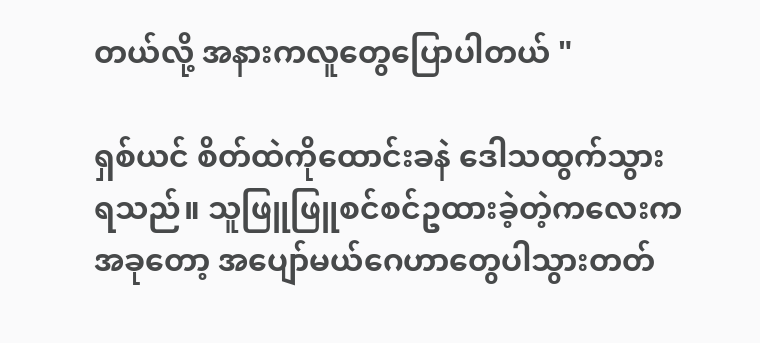တယ်လို့ အနားကလူတွေပြောပါတယ် "

ရှစ်ယင် စိတ်ထဲကိုထောင်းခနဲ ဒေါသထွက်သွား
ရသည်။ သူဖြူဖြူစင်စင်ဥထားခဲ့တဲ့‌ကလေးက
အခုတော့ အပျော်မယ်ဂေဟာတွေပါသွားတတ်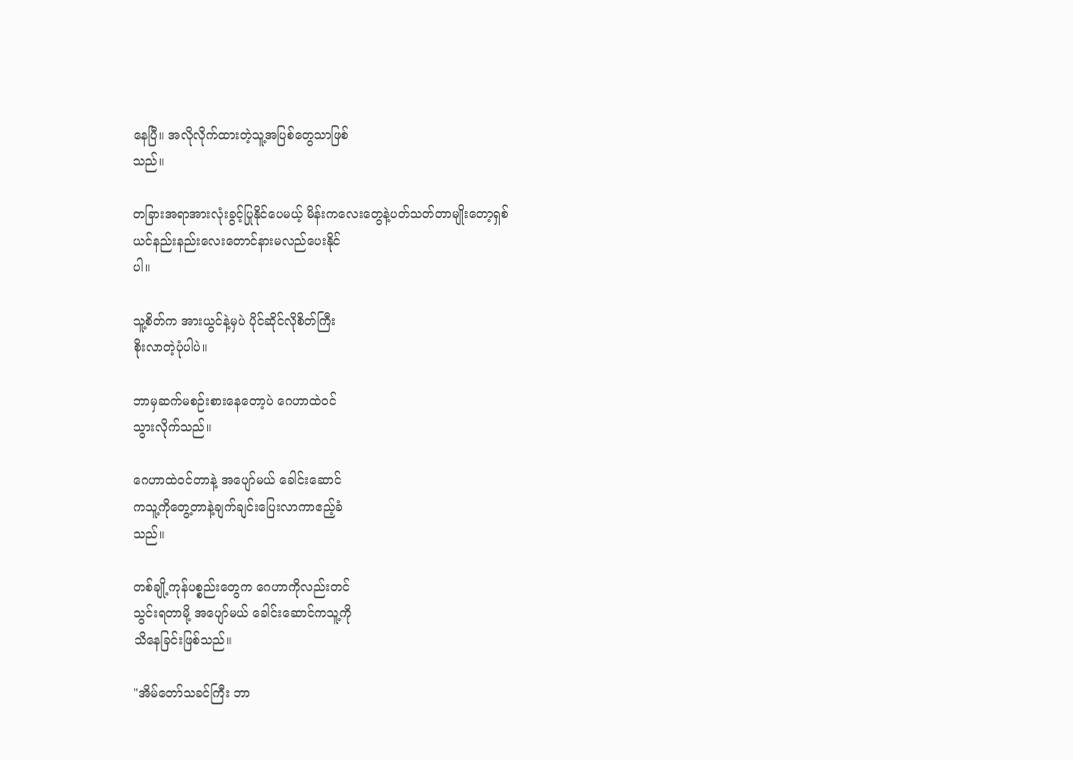နေပြီ။ အလိုလိုက်ထားတဲ့သူ့အပြစ်တွေသာဖြစ်
သည်။

တခြားအရာအားလုံးခွင့်ပြုနိုင်ပေမယ့် မိန်းကလေးတွေနဲ့ပတ်သတ်တာမျိုးတော့ရှစ်
ယင်နည်းနည်းလေးတောင်နားမလည်ပေးနိုင်
ပါ။

သူ့စိတ်က အားယွင်နဲ့မှပဲ ပိုင်ဆိုင်လိုစိတ်ကြီး
စိုးလာတဲ့ပုံပါပဲ။

ဘာမှဆက်မစဉ်းစားနေတော့ပဲ ဂေဟာထဲဝင်
သွားလိုက်သည်။

ဂေဟာထဲဝင်တာနဲ့ အပျော်မယ် ခေါင်းဆောင်
ကသူ့ကိုတွေ့တာနဲ့ချက်ချင်းပြေးလာကာဧည့်ခံ
သည်။

တစ်ချို့ကုန်ပစ္စည်းတွေက ဂေဟာကိုလည်းတင်
သွင်းရတာမို့ အပျော်မယ် ခေါင်းဆောင်ကသူ့ကို
သိနေခြင်းဖြစ်သည်။

"အိမ်တော်သခင်ကြီး ဘာ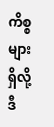ကိစ္စများရှိလို့ ဒီ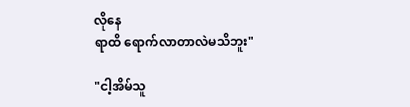လိုနေ
ရာထိ ရောက်လာတာလဲမသိဘူး"

"ငါ့အိမ်သူ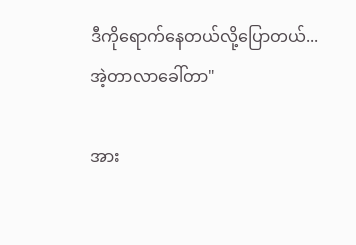ဒီ‌ကိုရောက်နေတယ်လို့ပြောတယ်...
အဲ့တာလာခေါ်တာ"

အား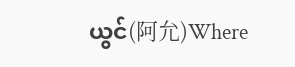ယွင်(阿允)Where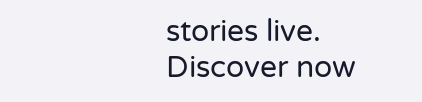stories live. Discover now